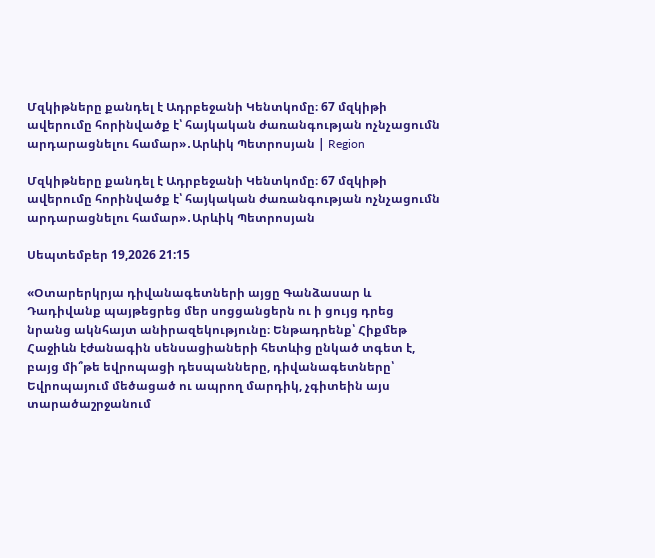Մզկիթները քանդել է Ադրբեջանի Կենտկոմը։ 67 մզկիթի ավերումը հորինվածք է՝ հայկական ժառանգության ոչնչացումն արդարացնելու համար»․Արևիկ Պետրոսյան | Region

Մզկիթները քանդել է Ադրբեջանի Կենտկոմը։ 67 մզկիթի ավերումը հորինվածք է՝ հայկական ժառանգության ոչնչացումն արդարացնելու համար»․Արևիկ Պետրոսյան

Սեպտեմբեր 19,2026 21:15

«Օտարերկրյա դիվանագետների այցը Գանձասար և Դադիվանք պայթեցրեց մեր սոցցանցերն ու ի ցույց դրեց նրանց ակնհայտ անիրազեկությունը։ Ենթադրենք՝ Հիքմեթ Հաջիևն էժանագին սենսացիաների հետևից ընկած տգետ է, բայց մի՞թե եվրոպացի դեսպանները, դիվանագետները՝ Եվրոպայում մեծացած ու ապրող մարդիկ, չգիտեին այս տարածաշրջանում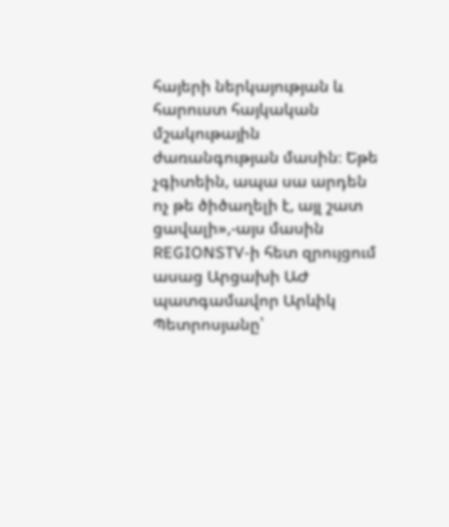հայերի ներկայության և հարուստ հայկական մշակութային ժառանգության մասին։ Եթե չգիտեին, ապա սա արդեն ոչ թե ծիծաղելի է, այլ շատ ցավալի»,-այս մասին REGIONSTV-ի հետ զրույցում ասաց Արցախի ԱԺ պատգամավոր Արևիկ Պետրոսյանը՝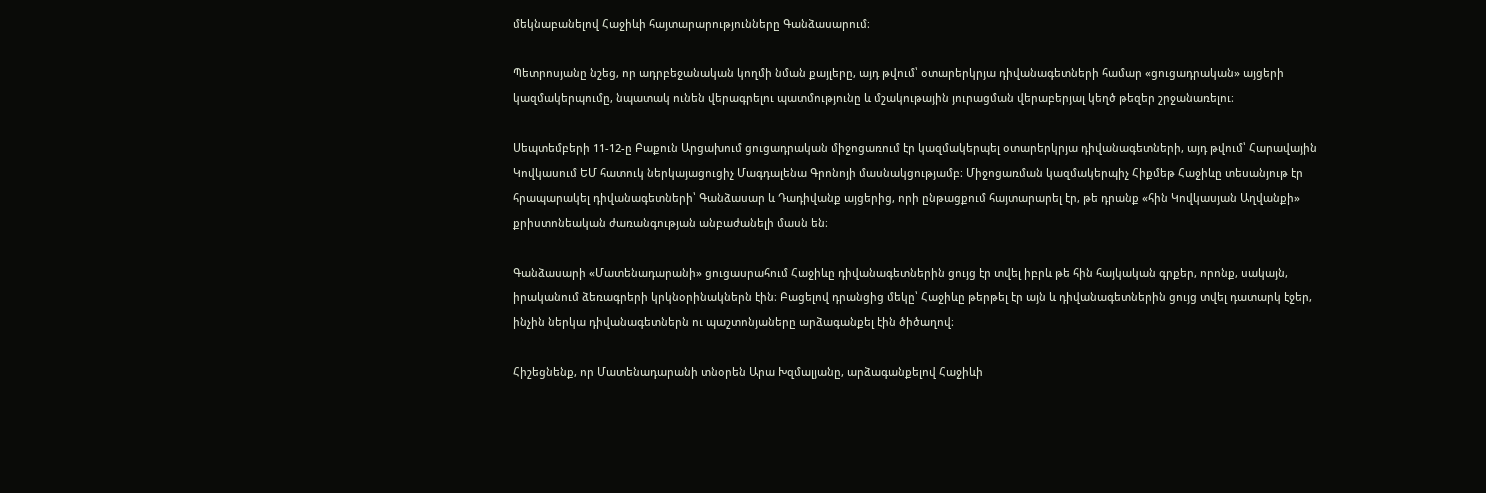մեկնաբանելով Հաջիևի հայտարարությունները Գանձասարում։

Պետրոսյանը նշեց, որ ադրբեջանական կողմի նման քայլերը, այդ թվում՝ օտարերկրյա դիվանագետների համար «ցուցադրական» այցերի կազմակերպումը, նպատակ ունեն վերագրելու պատմությունը և մշակութային յուրացման վերաբերյալ կեղծ թեզեր շրջանառելու։

Սեպտեմբերի 11-12-ը Բաքուն Արցախում ցուցադրական միջոցառում էր կազմակերպել օտարերկրյա դիվանագետների, այդ թվում՝ Հարավային Կովկասում ԵՄ հատուկ ներկայացուցիչ Մագդալենա Գրոնոյի մասնակցությամբ։ Միջոցառման կազմակերպիչ Հիքմեթ Հաջիևը տեսանյութ էր հրապարակել դիվանագետների՝ Գանձասար և Դադիվանք այցերից, որի ընթացքում հայտարարել էր, թե դրանք «հին Կովկասյան Աղվանքի» քրիստոնեական ժառանգության անբաժանելի մասն են։

Գանձասարի «Մատենադարանի» ցուցասրահում Հաջիևը դիվանագետներին ցույց էր տվել իբրև թե հին հայկական գրքեր, որոնք, սակայն, իրականում ձեռագրերի կրկնօրինակներն էին։ Բացելով դրանցից մեկը՝ Հաջիևը թերթել էր այն և դիվանագետներին ցույց տվել դատարկ էջեր, ինչին ներկա դիվանագետներն ու պաշտոնյաները արձագանքել էին ծիծաղով։

Հիշեցնենք, որ Մատենադարանի տնօրեն Արա Խզմալյանը, արձագանքելով Հաջիևի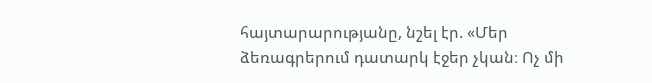հայտարարությանը, նշել էր. «Մեր ձեռագրերում դատարկ էջեր չկան։ Ոչ մի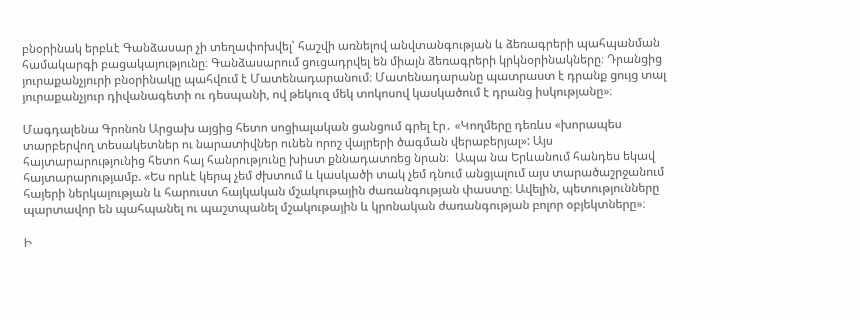բնօրինակ երբևէ Գանձասար չի տեղափոխվել՝ հաշվի առնելով անվտանգության և ձեռագրերի պահպանման համակարգի բացակայությունը։ Գանձասարում ցուցադրվել են միայն ձեռագրերի կրկնօրինակները։ Դրանցից յուրաքանչյուրի բնօրինակը պահվում է Մատենադարանում։ Մատենադարանը պատրաստ է դրանք ցույց տալ յուրաքանչյուր դիվանագետի ու դեսպանի, ով թեկուզ մեկ տոկոսով կասկածում է դրանց իսկությանը»։

Մագդալենա Գրոնոն Արցախ այցից հետո սոցիալական ցանցում գրել էր․ «Կողմերը դեռևս «խորապես տարբերվող տեսակետներ ու նարատիվներ ունեն որոշ վայրերի ծագման վերաբերյալ»: Այս հայտարարությունից հետո հայ հանրությունը խիստ քննադատռեց նրան։  Ապա նա Երևանում հանդես եկավ հայտարարությամբ. «Ես որևէ կերպ չեմ ժխտում և կասկածի տակ չեմ դնում անցյալում այս տարածաշրջանում հայերի ներկայության և հարուստ հայկական մշակութային ժառանգության փաստը։ Ավելին, պետությունները պարտավոր են պահպանել ու պաշտպանել մշակութային և կրոնական ժառանգության բոլոր օբյեկտները»։

Ի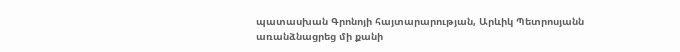պատասխան Գրոնոյի հայտարարության, Արևիկ Պետրոսյանն առանձնացրեց մի քանի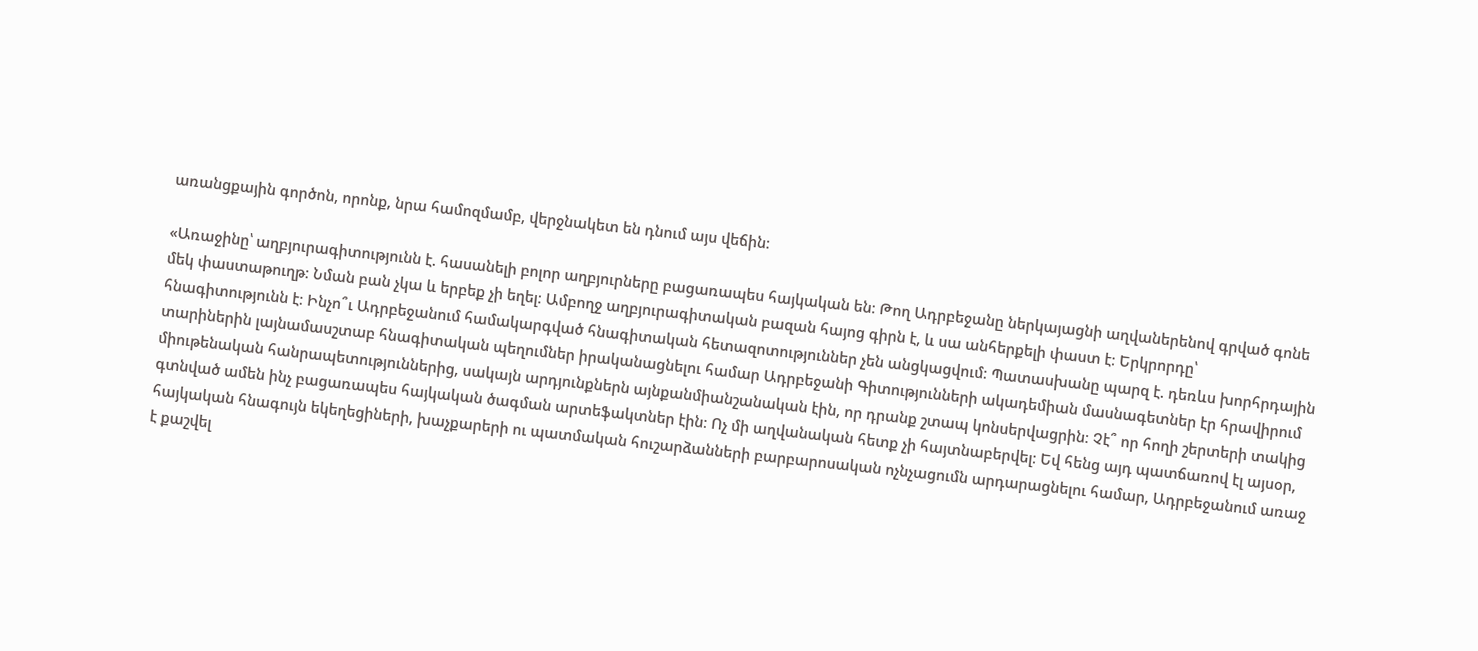առանցքային գործոն, որոնք, նրա համոզմամբ, վերջնակետ են դնում այս վեճին։

«Առաջինը՝ աղբյուրագիտությունն է. հասանելի բոլոր աղբյուրները բացառապես հայկական են։ Թող Ադրբեջանը ներկայացնի աղվաներենով գրված գոնե մեկ փաստաթուղթ։ Նման բան չկա և երբեք չի եղել։ Ամբողջ աղբյուրագիտական բազան հայոց գիրն է, և սա անհերքելի փաստ է։ Երկրորդը՝ հնագիտությունն է։ Ինչո՞ւ Ադրբեջանում համակարգված հնագիտական հետազոտություններ չեն անցկացվում։ Պատասխանը պարզ է. դեռևս խորհրդային տարիներին լայնամասշտաբ հնագիտական պեղումներ իրականացնելու համար Ադրբեջանի Գիտությունների ակադեմիան մասնագետներ էր հրավիրում միութենական հանրապետություններից, սակայն արդյունքներն այնքանմիանշանական էին, որ դրանք շտապ կոնսերվացրին։ Չէ՞ որ հողի շերտերի տակից գտնված ամեն ինչ բացառապես հայկական ծագման արտեֆակտներ էին։ Ոչ մի աղվանական հետք չի հայտնաբերվել։ Եվ հենց այդ պատճառով էլ այսօր, հայկական հնագույն եկեղեցիների, խաչքարերի ու պատմական հուշարձանների բարբարոսական ոչնչացումն արդարացնելու համար, Ադրբեջանում առաջ է քաշվել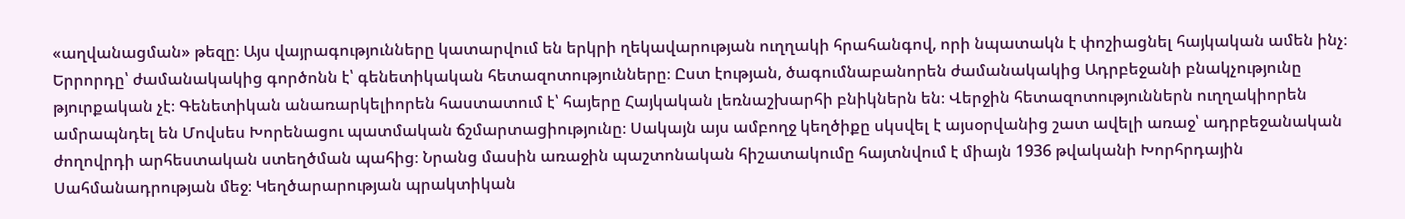«աղվանացման» թեզը։ Այս վայրագությունները կատարվում են երկրի ղեկավարության ուղղակի հրահանգով, որի նպատակն է փոշիացնել հայկական ամեն ինչ։ Երրորդը՝ ժամանակակից գործոնն է՝ գենետիկական հետազոտությունները։ Ըստ էության, ծագումնաբանորեն ժամանակակից Ադրբեջանի բնակչությունը թյուրքական չէ։ Գենետիկան անառարկելիորեն հաստատում է՝ հայերը Հայկական լեռնաշխարհի բնիկներն են։ Վերջին հետազոտություններն ուղղակիորեն ամրապնդել են Մովսես Խորենացու պատմական ճշմարտացիությունը։ Սակայն այս ամբողջ կեղծիքը սկսվել է այսօրվանից շատ ավելի առաջ՝ ադրբեջանական ժողովրդի արհեստական ստեղծման պահից։ Նրանց մասին առաջին պաշտոնական հիշատակումը հայտնվում է միայն 1936 թվականի Խորհրդային Սահմանադրության մեջ։ Կեղծարարության պրակտիկան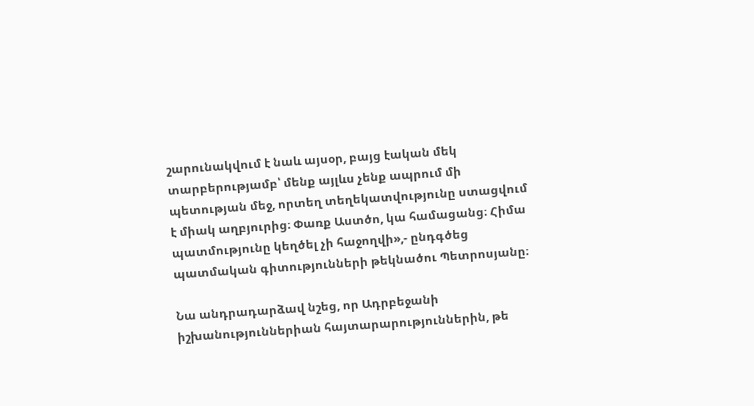շարունակվում է նաև այսօր, բայց էական մեկ տարբերությամբ՝ մենք այլևս չենք ապրում մի պետության մեջ, որտեղ տեղեկատվությունը ստացվում է միակ աղբյուրից։ Փառք Աստծո, կա համացանց։ Հիմա պատմությունը կեղծել չի հաջողվի»,- ընդգծեց պատմական գիտությունների թեկնածու Պետրոսյանը։

Նա անդրադարձավ նշեց, որ Ադրբեջանի իշխանություններիան հայտարարություններին, թե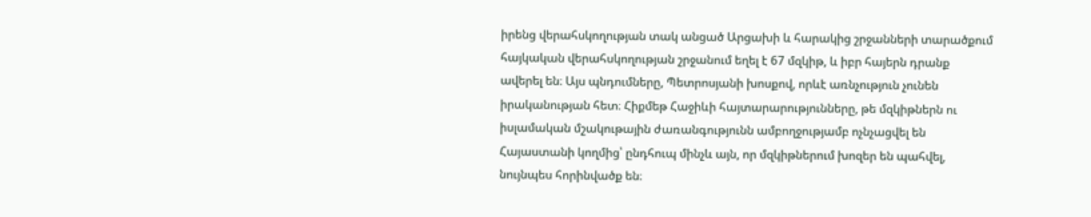իրենց վերահսկողության տակ անցած Արցախի և հարակից շրջանների տարածքում հայկական վերահսկողության շրջանում եղել է 67 մզկիթ, և իբր հայերն դրանք ավերել են։ Այս պնդումները, Պետրոսյանի խոսքով, որևէ առնչություն չունեն իրականության հետ։ Հիքմեթ Հաջիևի հայտարարությունները, թե մզկիթներն ու իսլամական մշակութային ժառանգությունն ամբողջությամբ ոչնչացվել են Հայաստանի կողմից՝ ընդհուպ մինչև այն, որ մզկիթներում խոզեր են պահվել, նույնպես հորինվածք են։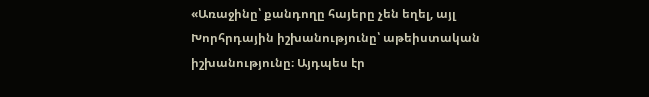«Առաջինը՝ քանդողը հայերը չեն եղել, այլ Խորհրդային իշխանությունը՝ աթեիստական իշխանությունը։ Այդպես էր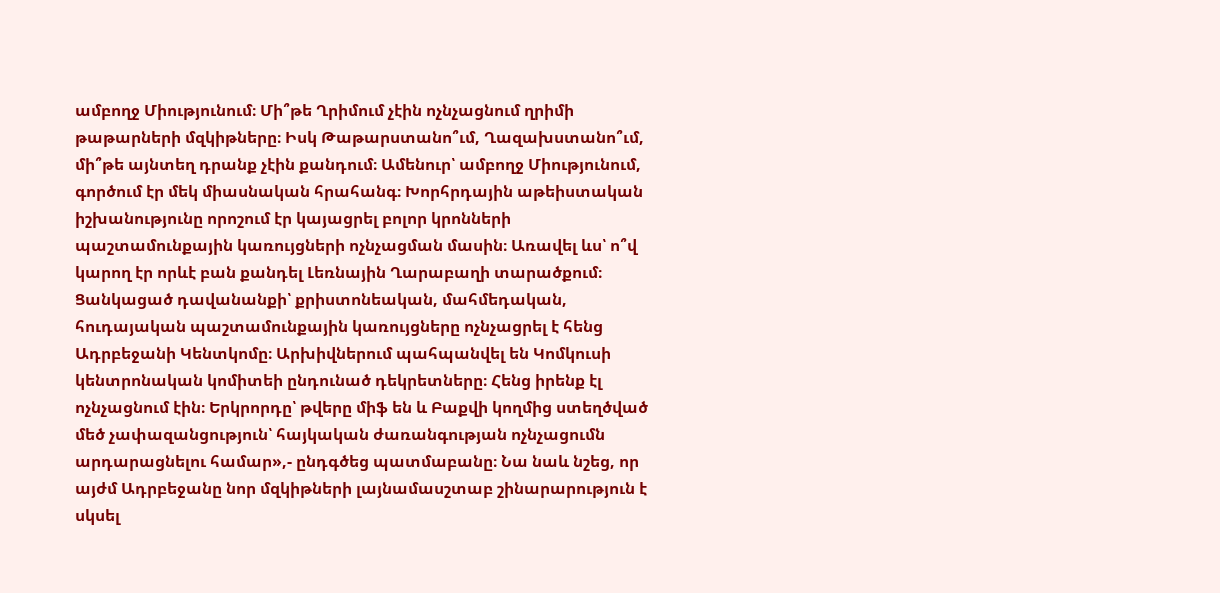ամբողջ Միությունում։ Մի՞թե Ղրիմում չէին ոչնչացնում ղրիմի թաթարների մզկիթները։ Իսկ Թաթարստանո՞ւմ, Ղազախստանո՞ւմ, մի՞թե այնտեղ դրանք չէին քանդում։ Ամենուր՝ ամբողջ Միությունում, գործում էր մեկ միասնական հրահանգ։ Խորհրդային աթեիստական իշխանությունը որոշում էր կայացրել բոլոր կրոնների պաշտամունքային կառույցների ոչնչացման մասին։ Առավել ևս՝ ո՞վ կարող էր որևէ բան քանդել Լեռնային Ղարաբաղի տարածքում։ Ցանկացած դավանանքի՝ քրիստոնեական, մահմեդական, հուդայական պաշտամունքային կառույցները ոչնչացրել է հենց Ադրբեջանի Կենտկոմը։ Արխիվներում պահպանվել են Կոմկուսի կենտրոնական կոմիտեի ընդունած դեկրետները։ Հենց իրենք էլ ոչնչացնում էին։ Երկրորդը՝ թվերը միֆ են և Բաքվի կողմից ստեղծված մեծ չափազանցություն՝ հայկական ժառանգության ոչնչացումն արդարացնելու համար»,- ընդգծեց պատմաբանը։ Նա նաև նշեց, որ այժմ Ադրբեջանը նոր մզկիթների լայնամասշտաբ շինարարություն է սկսել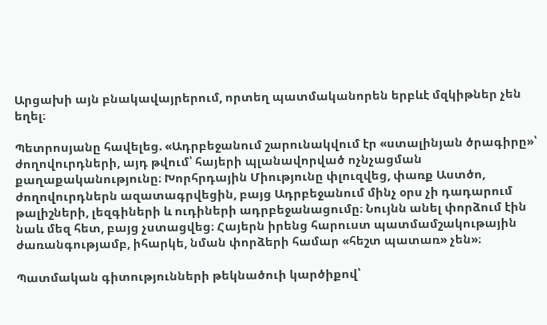Արցախի այն բնակավայրերում, որտեղ պատմականորեն երբևէ մզկիթներ չեն եղել։

Պետրոսյանը հավելեց. «Ադրբեջանում շարունակվում էր «ստալինյան ծրագիրը»՝ ժողովուրդների, այդ թվում՝ հայերի պլանավորված ոչնչացման քաղաքականությունը։ Խորհրդային Միությունը փլուզվեց, փառք Աստծո, ժողովուրդներն ազատագրվեցին, բայց Ադրբեջանում մինչ օրս չի դադարում թալիշների, լեզգիների և ուդիների ադրբեջանացումը։ Նույնն անել փորձում էին նաև մեզ հետ, բայց չստացվեց։ Հայերն իրենց հարուստ պատմամշակութային ժառանգությամբ, իհարկե, նման փորձերի համար «հեշտ պատառ» չեն»։

Պատմական գիտությունների թեկնածուի կարծիքով՝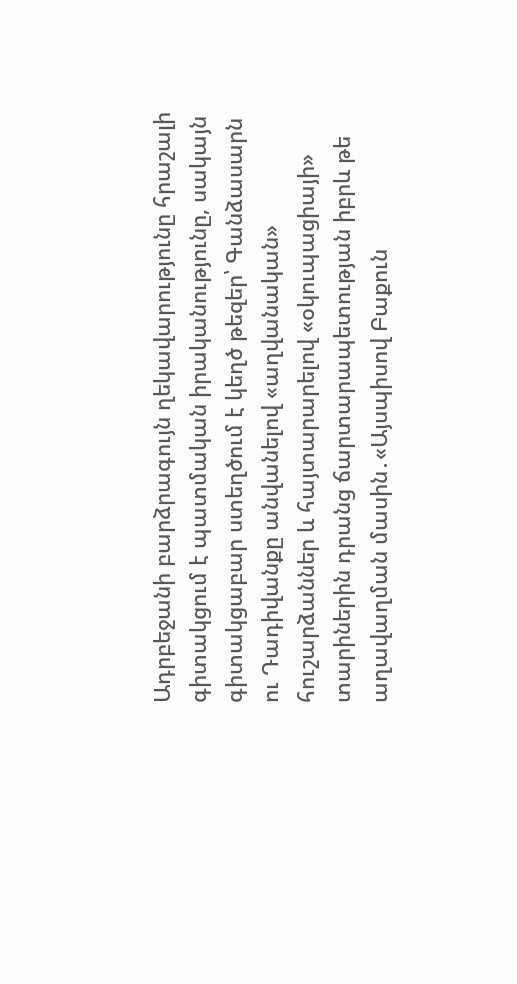Ադրբեջանի բարձրագույն ղեկավարությունը հրաշալի գիտակցում է պատմական իրականությունը, սակայն գիտակցաբար ստեղծում է կեղծ թեզեր՝ Գանձասարն ու Դադիվանքը անվանելով «աղվանական» հուշարձաններ և հայտարարելով «օկուպացիայի» տարիներին դրանց ճարտարապետության իբրև թե աղավաղման մասին․«Այսպիսով Բաքուն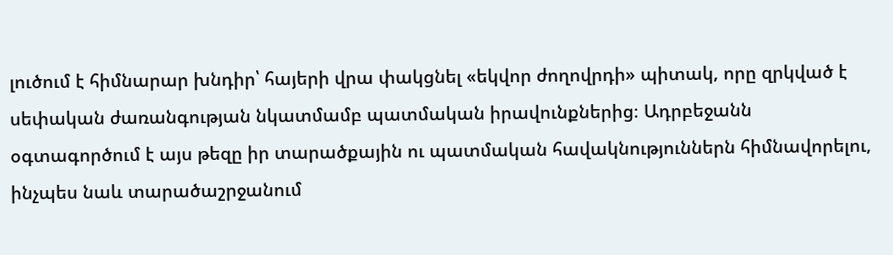լուծում է հիմնարար խնդիր՝ հայերի վրա փակցնել «եկվոր ժողովրդի» պիտակ, որը զրկված է սեփական ժառանգության նկատմամբ պատմական իրավունքներից։ Ադրբեջանն օգտագործում է այս թեզը իր տարածքային ու պատմական հավակնություններն հիմնավորելու, ինչպես նաև տարածաշրջանում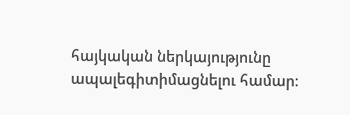հայկական ներկայությունը ապալեգիտիմացնելու համար։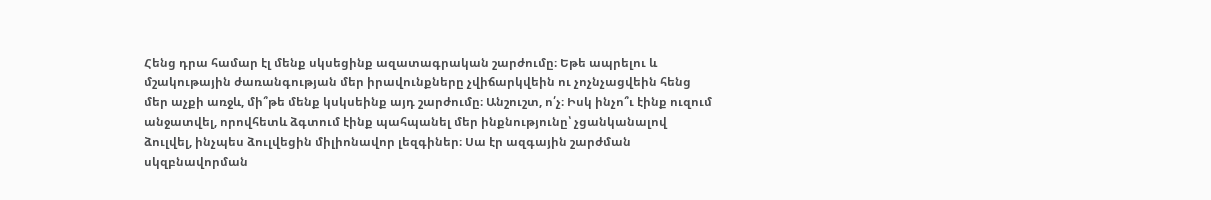Հենց դրա համար էլ մենք սկսեցինք ազատագրական շարժումը։ Եթե ապրելու և մշակութային ժառանգության մեր իրավունքները չվիճարկվեին ու չոչնչացվեին հենց մեր աչքի առջև, մի՞թե մենք կսկսեինք այդ շարժումը։ Անշուշտ, ո՛չ։ Իսկ ինչո՞ւ էինք ուզում անջատվել, որովհետև ձգտում էինք պահպանել մեր ինքնությունը՝ չցանկանալով ձուլվել, ինչպես ձուլվեցին միլիոնավոր լեզգիներ։ Սա էր ազգային շարժման սկզբնավորման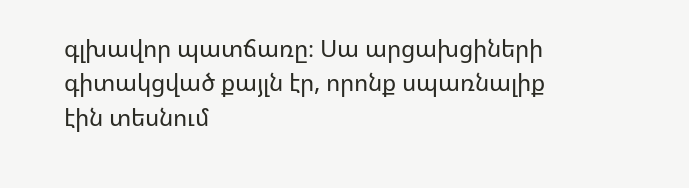գլխավոր պատճառը։ Սա արցախցիների գիտակցված քայլն էր, որոնք սպառնալիք էին տեսնում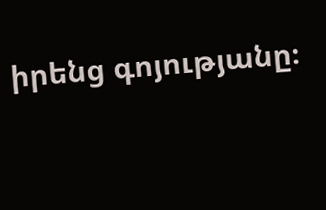իրենց գոյությանը։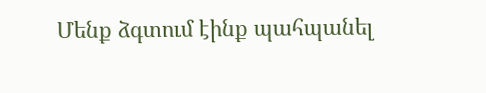Մենք ձգտում էինք պահպանել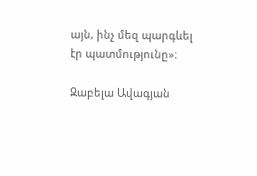այն, ինչ մեզ պարգևել էր պատմությունը»։

Զաբելա Ավագյան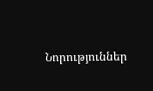Նորություններ